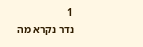1
נדר נקרא מה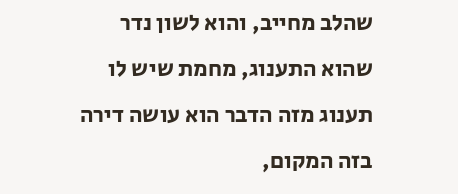שהלב מחייב, והוא לשון נדר שהוא התענוג, מחמת שיש לו תענוג מזה הדבר הוא עושה דירה בזה המקום,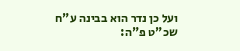ועל כן נדר הוא בבינה ע"ח שכ"ט פ"ה: